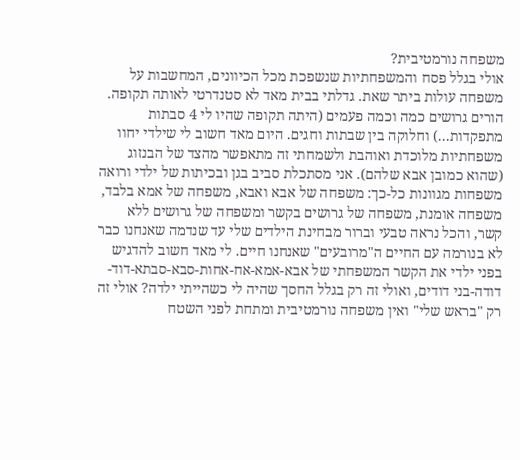משפחה נורמטיבית?
אולי בגלל פסח והמשפחתיות שנשפכת מכל הכיוונים, המחשבות על משפחה עולות ביתר שאת. גדלתי בבית מאד לא סטנדרטי לאותה תקופה. הורים גרושים כמה וכמה פעמים (היתה תקופה שהיו לי 4 סבתות מתפקדות...) וחלוקה בין שבתות וחגים. היום מאד חשוב לי שילדי יחוו משפחתיות מלוכדת ואוהבת ולשמחתי זה מתאפשר מהצד של הבנזוג (שהוא כמובן אבא שלהם). אני מסתכלת סביב בגן ובכיתות של ילדי ורואה משפחות מגוונות כל-כך: משפחה של אבא ואבא, משפחה של אמא בלבד, משפחה אומנת, משפחה של גרושים בקשר ומשפחה של גרושים ללא קשר, והכל נראה טבעי וברור מבחינת הילדים שלי עד שנדמה שאנחנו כבר לא בנורמה עם החיים ה"מרובעים" שאנחנו חיים. לי מאד חשוב להדגיש בפני ילדי את הקשר המשפחתי של אבא-אמא-אח-אחות-סבא-סבתא-דוד-דודה-בני דודים, ואולי זה רק בגלל החסך שהיה לי כשהייתי ילדה? אולי זה רק "בראש שלי" ואין משפחה נורמטיבית ומתחת לפני השטח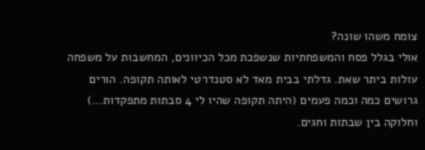צומח משהו שונה?
אולי בגלל פסח והמשפחתיות שנשפכת מכל הכיוונים, המחשבות על משפחה עולות ביתר שאת. גדלתי בבית מאד לא סטנדרטי לאותה תקופה. הורים גרושים כמה וכמה פעמים (היתה תקופה שהיו לי 4 סבתות מתפקדות...) וחלוקה בין שבתות וחגים.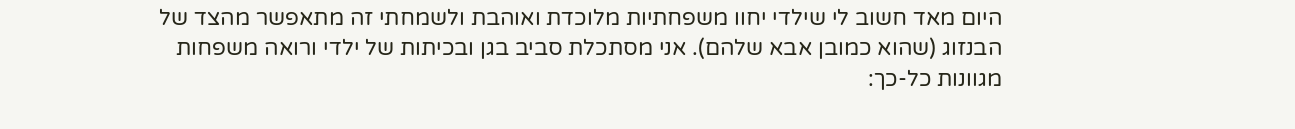היום מאד חשוב לי שילדי יחוו משפחתיות מלוכדת ואוהבת ולשמחתי זה מתאפשר מהצד של הבנזוג (שהוא כמובן אבא שלהם). אני מסתכלת סביב בגן ובכיתות של ילדי ורואה משפחות מגוונות כל-כך: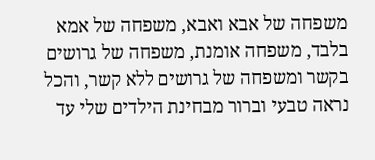משפחה של אבא ואבא, משפחה של אמא בלבד, משפחה אומנת, משפחה של גרושים בקשר ומשפחה של גרושים ללא קשר, והכל נראה טבעי וברור מבחינת הילדים שלי עד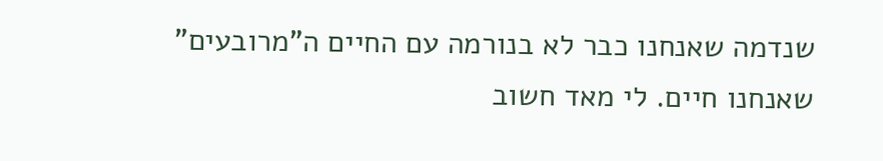שנדמה שאנחנו כבר לא בנורמה עם החיים ה"מרובעים" שאנחנו חיים. לי מאד חשוב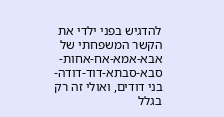להדגיש בפני ילדי את הקשר המשפחתי של אבא-אמא-אח-אחות-סבא-סבתא-דוד-דודה-בני דודים, ואולי זה רק בגלל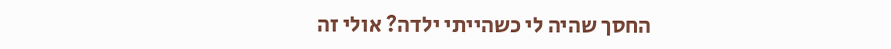החסך שהיה לי כשהייתי ילדה? אולי זה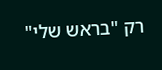רק "בראש שלי"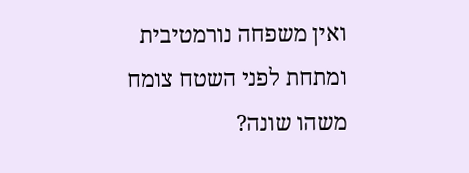ואין משפחה נורמטיבית ומתחת לפני השטח צומח משהו שונה?